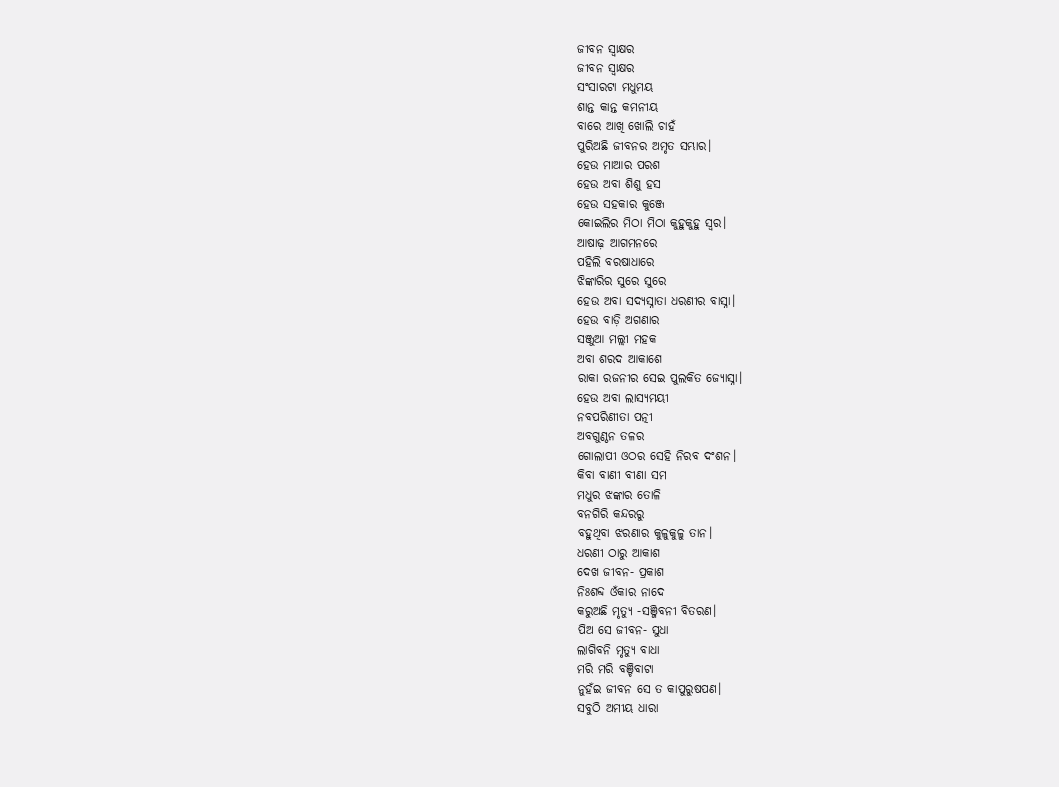ଜୀବନ ସ୍ଵାକ୍ଷର
ଜୀବନ ସ୍ଵାକ୍ଷର
ସଂସାରଟା ମଧୁମୟ
ଶାନ୍ତ କାନ୍ତ କମନୀୟ
ବାରେ ଆଖି ଖୋଲି ଚାହଁ
ପୁରିଅଛି ଜୀବନର ଅମୃତ ସମ୍ଭାର।
ହେଉ ମାଆର ପରଶ
ହେଉ ଅବା ଶିଶୁ ହସ
ହେଉ ସହକାର କୁଞ୍ଜେ
କୋଇଲିର ମିଠା ମିଠା କୁହୁକୁହୁ ସ୍ଵର।
ଆଷାଢ଼ ଆଗମନରେ
ପହିଲି ବରଷାଧାରେ
ଝିଙ୍କାରିର ସୁରେ ସୁରେ
ହେଉ ଅବା ସଦ୍ୟସ୍ନାତା ଧରଣୀର ବାସ୍ନା।
ହେଉ ବାଡ଼ି ଅଗଣାର
ସଞ୍ଜୁଆ ମଲ୍ଲୀ ମହକ
ଅବା ଶରଦ ଆକାଶେ
ରାକା ରଜନୀର ସେଇ ପୁଲକିତ ଜ୍ୟୋସ୍ନା।
ହେଉ ଅବା ଲାସ୍ୟମୟୀ
ନବପରିଣୀତା ପତ୍ନୀ
ଅବଗୁଣ୍ଠନ ତଳର
ଗୋଲାପୀ ଓଠର ସେହି ନିରବ ଦଂଶନ।
କିବା ବାଣୀ ବୀଣା ସମ
ମଧୁର ଝଙ୍କାର ତୋଳି
ବନଗିରି କନ୍ଦରରୁ
ବହୁଥିବା ଝରଣାର କୁଳୁକୁଳୁ ତାନ।
ଧରଣୀ ଠାରୁ ଆକାଶ
ଦେଖ ଜୀବନ- ପ୍ରକାଶ
ନିଃଶବ୍ଦ ଓଁକାର ନାଦେ
କରୁଅଛି ମୃତ୍ୟୁ -ସଞ୍ଜିବନୀ ବିତରଣ।
ପିଅ ସେ ଜୀବନ- ସୁଧା
ଲାଗିବନି ମୃତ୍ୟୁ ବାଧା
ମରି ମରି ବଞ୍ଚିବାଟା
ନୁହଁଇ ଜୀବନ ସେ ତ କାପୁରୁଷପଣ।
ସବୁଠି ଅମୀୟ ଧାରା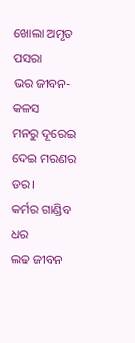ଖୋଲା ଅମୃତ ପସରା
ଭର ଜୀବନ- କଳସ
ମନରୁ ଦୂରେଇ ଦେଇ ମରଣର ଡର।
କର୍ମର ଗାଣ୍ଡିବ ଧର
ଲଢ ଜୀବନ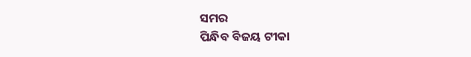ସମର
ପିନ୍ଧିବ ବିଜୟ ଟୀକା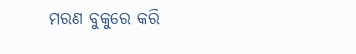ମରଣ ବୁକୁରେ କରି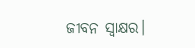ଜୀବନ ସ୍ଵାକ୍ଷର।